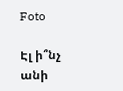Foto

Էլ ի՞նչ անի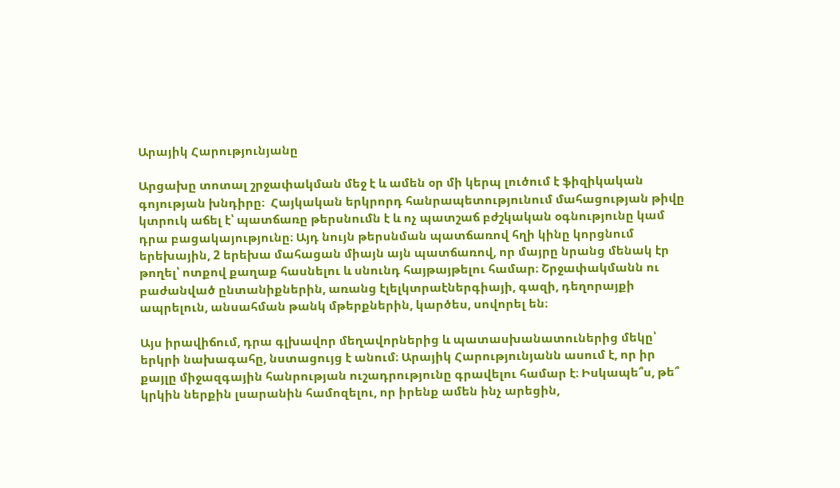Արայիկ Հարությունյանը

Արցախը տոտալ շրջափակման մեջ է և ամեն օր մի կերպ լուծում է ֆիզիկական գոյության խնդիրը։  Հայկական երկրորդ հանրապետությունում մահացության թիվը կտրուկ աճել է՝ պատճառը թերսնումն է և ոչ պատշաճ բժշկական օգնությունը կամ դրա բացակայությունը։ Այդ նույն թերսնման պատճառով հղի կինը կորցնում երեխային, 2 երեխա մահացան միայն այն պատճառով, որ մայրը նրանց մենակ էր թողել՝ ոտքով քաղաք հասնելու և սնունդ հայթայթելու համար։ Շրջափակմանն ու բաժանված ընտանիքներին, առանց էլելկտրաէներգիայի, գազի, դեղորայքի ապրելուն, անսահման թանկ մթերքներին, կարծես, սովորել են։

Այս իրավիճում, դրա գլխավոր մեղավորներից և պատասխանատուներից մեկը՝ երկրի նախագահը, նստացույց է անում։ Արայիկ Հարությունյանն ասում է, որ իր քայլը միջազգային հանրության ուշադրությունը գրավելու համար է։ Իսկապե՞ս, թե՞ կրկին ներքին լսարանին համոզելու, որ իրենք ամեն ինչ արեցին,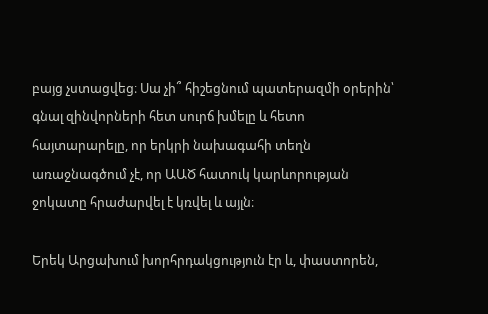բայց չստացվեց։ Սա չի՞ հիշեցնում պատերազմի օրերին՝ գնալ զինվորների հետ սուրճ խմելը և հետո հայտարարելը, որ երկրի նախագահի տեղն առաջնագծում չէ, որ ԱԱԾ հատուկ կարևորության ջոկատը հրաժարվել է կռվել և այլն։

Երեկ Արցախում խորհրդակցություն էր և, փաստորեն,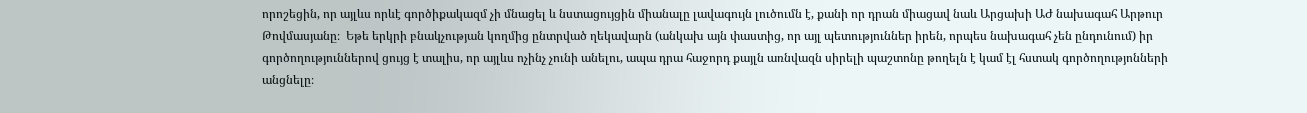որոշեցին, որ այլևս որևէ գործիքակազմ չի մնացել և նստացույցին միանալը լավագույն լուծումն է, քանի որ դրան միացավ նաև Արցախի ԱԺ նախագահ Արթուր Թովմասյանը։  Եթե երկրի բնակչության կողմից ընտրված ղեկավարն (անկախ այն փաստից, որ այլ պետություններ իրեն, որպես նախագահ չեն ընդունում) իր գործողություններով ցույց է տալիս, որ այլևս ոչինչ չունի անելու, ապա դրա հաջորդ քայլն առնվազն սիրելի պաշտոնը թողելն է կամ էլ հստակ գործողությոնների անցնելը։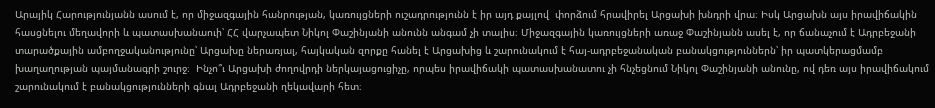Արայիկ Հարությունյանն ասում է, որ միջազգային հանրության, կառույցների ուշադրությունն է իր այդ քայլով  փորձում հրավիրել Արցախի խնդրի վրա։ Իսկ Արցախն այս իրավիճակին հասցնելու մեղավորի և պատասխանաուի՝ ՀՀ վարչապետ Նիկոլ Փաշինյանի անունն անգամ չի տալիս։ Միջազգային կառույցների առաջ Փաշինյանն ասել է, որ ճանաչում է Ադրբեջանի տարածքային ամբողջականությունը՝ Արցախը ներառյալ, հայկական զորքը հանել է Արցախից և շարունակում է հայ-ադրբեջանական բանակցություններն՝ իր պատկերացմամբ խաղաղության պայմանագրի շուրջ։  Ինչո՞ւ Արցախի ժողովրդի ներկայացուցիչը, որպես իրավիճակի պատասխանատու չի հնչեցնում Նիկոլ Փաշինյանի անունը, ով դեռ այս իրավիճակում շարունակում է բանակցությունների գնալ Ադրբեջանի ղեկավարի հետ։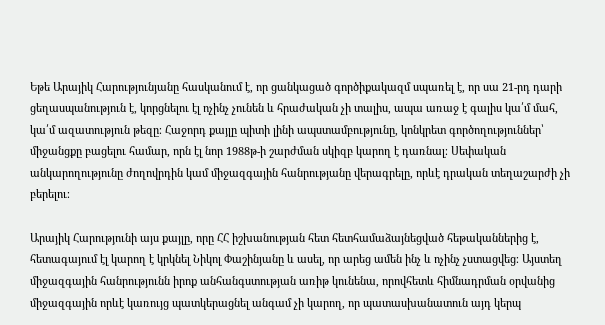Եթե Արայիկ Հարությունյանը հասկանում է, որ ցանկացած գործիքակազմ սպառել է, որ սա 21-րդ դարի ցեղասպանություն է, կորցնելու էլ ոչինչ չունեն և հրաժական չի տալիս, ապա առաջ է գալիս կա՛մ մահ, կա՛մ ազատություն թեզը։ Հաջորդ քայլը պիտի լինի ապստամբությունը, կոնկրետ գործողություններ՝ միջանցքը բացելու համար, որն էլ նոր 1988թ-ի շարժման սկիզբ կարող է դառնալ։ Սեփական անկարողությունը ժողովրդին կամ միջազգային հանրությանը վերագրելը, որևէ դրական տեղաշարժի չի բերելու։

Արայիկ Հարությունի այս քայլը, որը ՀՀ իշխանության հետ հետհամաձայնեցված հեթականներից է, հետագայում էլ կարող է կրկնել Նիկոլ Փաշինյանը և ասել, որ արեց ամեն ինչ և ոչինչ չստացվեց։ Այստեղ միջազգային հանրությունն իրոք անհանգստության առիթ կունենա, որովհետև հիմնադրման օրվանից միջազգային որևէ կառույց պատկերացնել անգամ չի կարող, որ պատասխանատուն այդ կերպ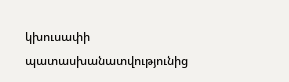կխուսափի պատասխանատվությունից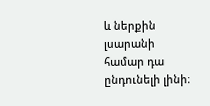և ներքին լսարանի համար դա ընդունելի լինի։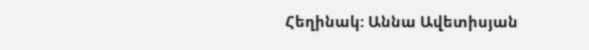Հեղինակ: Աննա Ավետիսյան